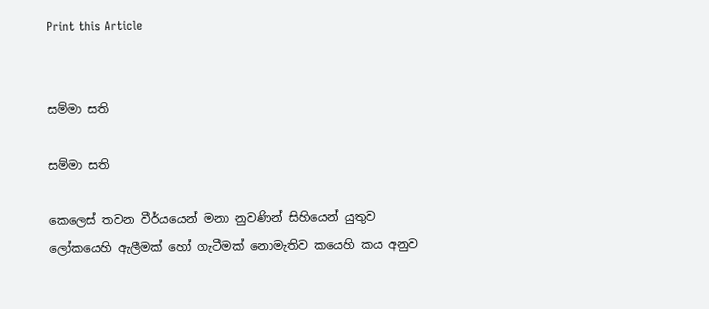Print this Article


සම්මා සති

සම්මා සති

කෙලෙස් තවන වීර්යයෙන් මනා නුවණින් සිහියෙන් යුතුව ලෝකයෙහි ඇලීමක් හෝ ගැටීමක් නොමැතිව කයෙහි කය අනුව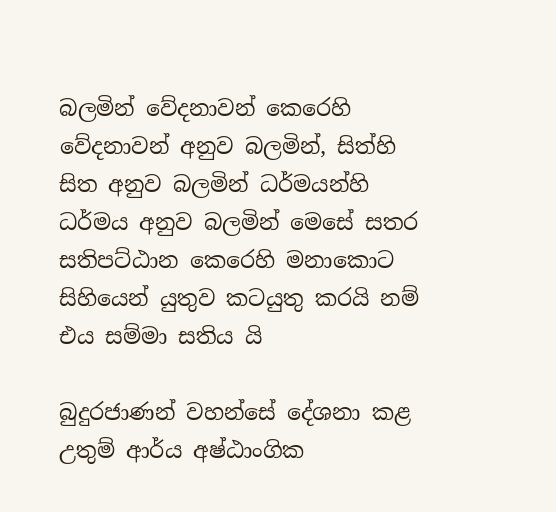බලමින් වේදනාවන් කෙරෙහි වේදනාවන් අනුව බලමින්, සිත්හි සිත අනුව බලමින් ධර්මයන්හි ධර්මය අනුව බලමින් මෙසේ සතර සතිපට්ඨාන කෙරෙහි මනාකොට සිහියෙන් යුතුව කටයුතු කරයි නම් එය සම්මා සතිය යි

බුදුරජාණන් වහන්සේ දේශනා කළ උතුම් ආර්ය අෂ්ඨාංගික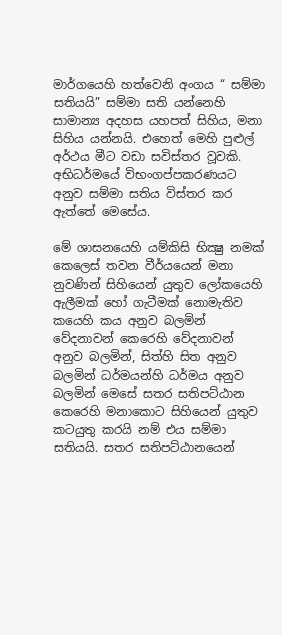මාර්ගයෙහි හත්වෙනි අංගය “ සම්මා සතියයි” සම්මා සති යන්නෙහි සාමාන්‍ය අදහස යහපත් සිහිය, මනා සිහිය යන්නයි. එහෙත් මෙහි පුළුල් අර්ථය මීට වඩා සවිස්තර වූවකි. අභිධර්මයේ විභංගප්පකරණයට අනුව සම්මා සතිය විස්තර කර ඇත්තේ මෙසේය.

මේ ශාසනයෙහි යම්කිසි භික්‍ෂු නමක් කෙලෙස් තවන වීර්යයෙන් මනා නුවණින් සිහියෙන් යුතුව ලෝකයෙහි ඇලීමක් හෝ ගැටීමක් නොමැතිව කයෙහි කය අනුව බලමින් වේදනාවන් කෙරෙහි වේදනාවන් අනුව බලමින්, සිත්හි සිත අනුව බලමින් ධර්මයන්හි ධර්මය අනුව බලමින් මෙසේ සතර සතිපට්ඨාන කෙරෙහි මනාකොට සිහියෙන් යුතුව කටයුතු කරයි නම් එය සම්මා සතියයි. සතර සතිපට්ඨානයෙන්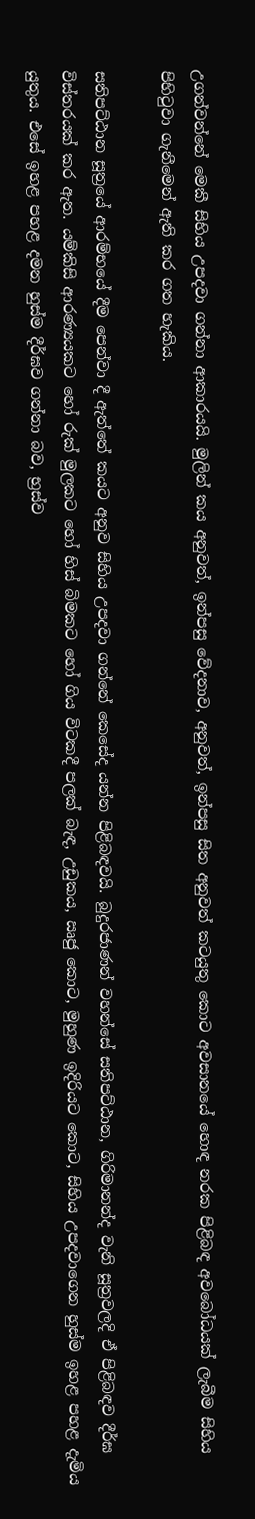උගන්වන්නේ මෙකී සිහිය උපදවා ගන්නා ආකාරයයි. මුලින් කය අනුවත්, ඉන්පසු වේදනාව, අනුවත්, ඉන්පසු සිත අනුවත් කටයුතු කොට අවසානයේ හොඳ නරක පිළිබඳ අවබෝධයක් ලැබීම සිහිය පිහිටුවා ගැනීමෙන් ඇති කර ගත හැකිය.

සතිපට්ඨාන සූත්‍රයේ ආරම්භයේ දීම පෙන්වා දී ඇත්තේ කයට අනුව සිහිය උපදවා ගන්නේ කෙසේද යන්න පිළිබඳවයි. බුදුරජාණන් වහන්සේ සතිපට්ඨාන, ගිරිමානන්ද වැනි සූත්‍රවලදි ඒ පිළිබඳව දීර්ඝ විස්තරයක් කර ඇත. යම්කිසි ආරණ්‍යයකට හෝ රුක් මුලකට හෝ හිස් බිමකට හෝ ගිය විටකදී පලක් බැඳ, උඩුකය, ඍජු කොට, මුහුණ ඉදිරියට කොට, සිහිය උපදවාගෙන හුස්ම ඉහළ පහළ දැමිය යුතුය. එසේ ඉහළ පහළ දමන හුස්ම දීර්ඝව ගන්නා බව, භ්‍රස්ව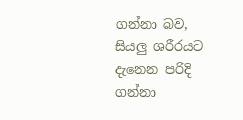ගන්නා බව, සියලු ශරීරයට දැනෙන පරිදි ගන්නා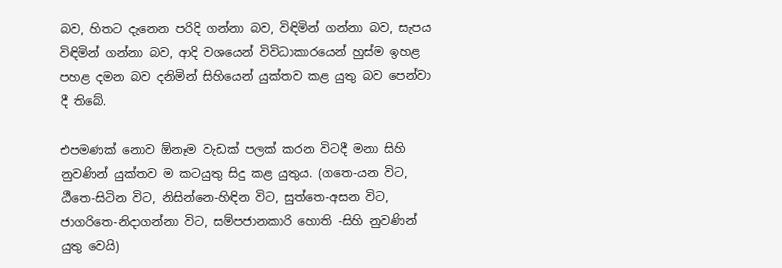බව, හිතට දැනෙන පරිදි ගන්නා බව, විඳිමින් ගන්නා බව, සැපය විඳිමින් ගන්නා බව, ආදි වශයෙන් විවිධාකාරයෙන් හුස්ම ඉහළ පහළ දමන බව දනිමින් සිහියෙන් යුක්තව කළ යුතු බව පෙන්වා දී තිබේ.

එපමණක් නොව ඕනෑම වැඩක් පලක් කරන විටදී මනා සිහි නුවණින් යුක්තව ම කටයුතු සිදු කළ යුතුය. (ගතෙ-යන විට, ඨීතෙ-සිටින විට, නිසින්නෙ-හිඳින විට, සුත්තෙ-අසන විට, ජාගරිතෙ-නිදාගන්නා විට, සම්පජානකාරි හොති -සිහි නුවණින් යුතු වෙයි)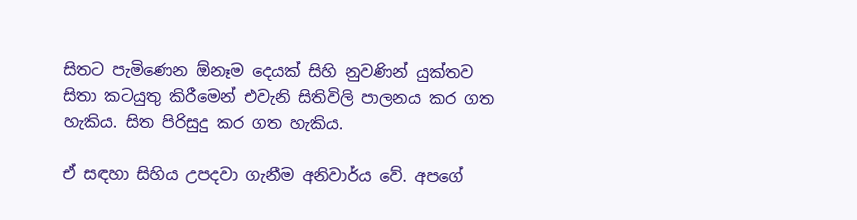සිතට පැමිණෙන ඕනෑම දෙයක් සිහි නුවණින් යුක්තව සිතා කටයුතු කිරීමෙන් එවැනි සිතිවිලි පාලනය කර ගත හැකිය. සිත පිරිසුදු කර ගත හැකිය.

ඒ සඳහා සිහිය උපදවා ගැනීම අනිවාර්ය වේ. අපගේ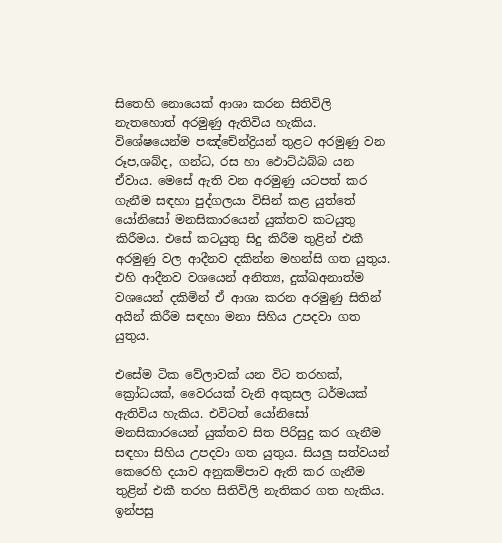සිතෙහි නොයෙක් ආශා කරන සිතිවිලි නැතහොත් අරමුණු ඇතිවිය හැකිය. විශේෂයෙන්ම පඤ්චේන්ද්‍රියන් තුළට අරමුණු වන රූප,ශබ්ද, ගන්ධ, රස හා ඵොට්ඨබ්බ යන ඒවාය. මෙසේ ඇති වන අරමුණු යටපත් කර ගැනීම සඳහා පුද්ගලයා විසින් කළ යුත්තේ යෝනිසෝ මනසිකාරයෙන් යුක්තව කටයුතු කිරීමය. එසේ කටයුතු සිදු කිරීම තුළින් එකී අරමුණු වල ආදීනව දකින්න මහන්සි ගත යුතුය. එහි ආදීනව වශයෙන් අනිත්‍ය, දුක්ඛඅනාත්ම වශයෙන් දකිමින් ඒ ආශා කරන අරමුණු සිතින් අයින් කිරීම සඳහා මනා සිහිය උපදවා ගත යුතුය.

එසේම ටික වේලාවක් යන විට තරහක්, ක්‍රෝධයක්, වෛරයක් වැනි අකුසල ධර්මයක් ඇතිවිය හැකිය. එවිටත් යෝනිසෝ මනසිකාරයෙන් යුක්තව සිත පිරිසුදු කර ගැනීම සඳහා සිහිය උපදවා ගත යුතුය. සියලු සත්වයන් කෙරෙහි දයාව අනුකම්පාව ඇති කර ගැනීම තුළින් එකී තරහ සිතිවිලි නැතිකර ගත හැකිය. ඉන්පසු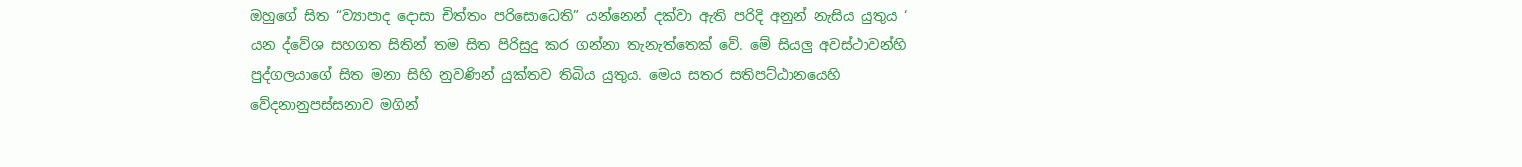ඔහුගේ සිත “ව්‍යාපාද දොසා චිත්තං පරිසොධෙති” යන්නෙන් දක්වා ඇති පරිදි අනුන් නැසිය යුතුය ‘ යන ද්වේශ සහගත සිතින් තම සිත පිරිසුදු කර ගන්නා තැනැත්තෙක් වේ. මේ සියලු අවස්ථාවන්හි පුද්ගලයාගේ සිත මනා සිහි නුවණින් යුක්තව තිබිය යුතුය. මෙය සතර සතිපට්ඨානයෙහි වේදනානුපස්සනාව මගින්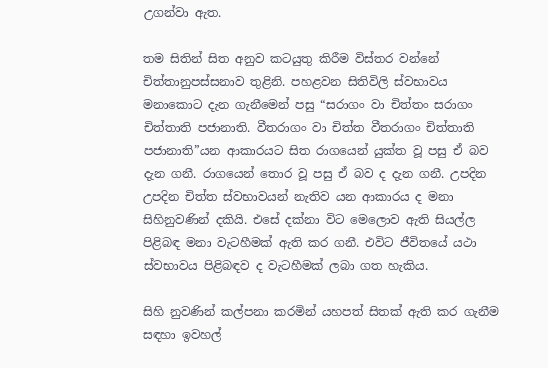උගන්වා ඇත.

තම සිතින් සිත අනුව කටයුතු කිරීම විස්තර වන්නේ චිත්තානුපස්සනාව තුළිනි. පහළවන සිතිවිලි ස්වභාවය මනාකොට දැන ගැනීමෙන් පසු “සරාගං වා චිත්තං සරාගං චිත්තාති පජානාති. වීතරාගං වා චිත්ත වීතරාගං චිත්තාති පජානාති”යන ආකාරයට සිත රාගයෙන් යුක්ත වූ පසු ඒ බව දැන ගනී. රාගයෙන් තොර වූ පසු ඒ බව ද දැන ගනී. උපදින උපදින චිත්ත ස්වභාවයන් නැතිව යන ආකාරය ද මනා සිහිනුවණින් දකියි. එසේ දක්නා විට මෙලොව ඇති සියල්ල පිළිබඳ මනා වැටහීමක් ඇති කර ගනී. එවිට ජීවිතයේ යථා ස්වභාවය පිළිබඳව ද වැටහීමක් ලබා ගත හැකිය.

සිහි නුවණින් කල්පනා කරමින් යහපත් සිතක් ඇති කර ගැනීම සඳහා ඉවහල්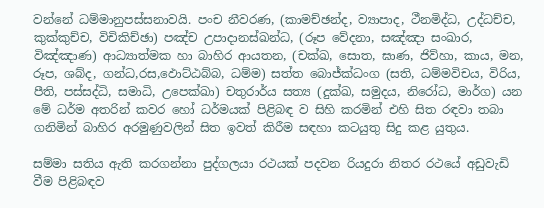වන්නේ ධම්මානුපස්සනාවයි. පංච නීවරණ, (කාමච්ඡන්ද, ව්‍යාපාද, ථීනමිද්ධ, උද්ධච්ච, කුක්කුච්ච, විචිකිච්ඡා) පඤ්ච උපාදානස්ඛන්ධ, (රූප වේදනා, සඤ්ඤා සංඛාර, විඤ්ඤාණ) ආධ්‍යාත්මක හා බාහිර ආයතන, (චක්ඛ, සොත, ඝාණ, ජිව්හා, කාය, මන, රූප, ශබ්ද, ගන්ධ,රස,ඵොට්ඨබ්බ, ධම්ම) සත්ත බොජ්ක්‍ධංග (සති, ධම්මවිචය, විරිය, පීති, පස්සද්ධි, සමාධි, උපෙක්ඛා) චතුරාර්ය සත්‍ය (දුක්ඛ, සමුදය, නිරෝධ, මාර්ග) යන මේ ධර්ම අතරින් කවර හෝ ධර්මයක් පිළිබඳ ව සිහි කරමින් එහි සිත රඳවා තබා ගනිමින් බාහිර අරමුණුවලින් සිත ඉවත් කිරීම සඳහා කටයුතු සිදු කළ යුතුය.

සම්මා සතිය ඇති කරගන්නා පුද්ගලයා රථයක් පදවන රියදුරා නිතර රථයේ අඩුවැඩි වීම පිළිබඳව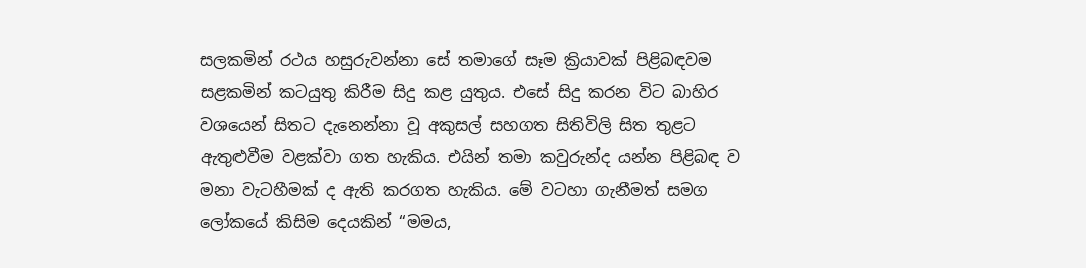සලකමින් රථය හසුරුවන්නා සේ තමාගේ සෑම ක්‍රියාවක් පිළිබඳවම සළකමින් කටයුතු කිරීම සිදු කළ යුතුය. එසේ සිදු කරන විට බාහිර වශයෙන් සිතට දැනෙන්නා වූ අකුසල් සහගත සිතිවිලි සිත තුළට ඇතුළුවීම වළක්වා ගත හැකිය. එයින් තමා කවුරුන්ද යන්න පිළිබඳ ව මනා වැටහීමක් ද ඇති කරගත හැකිය. මේ වටහා ගැනීමත් සමග ලෝකයේ කිසිම දෙයකින් “මමය,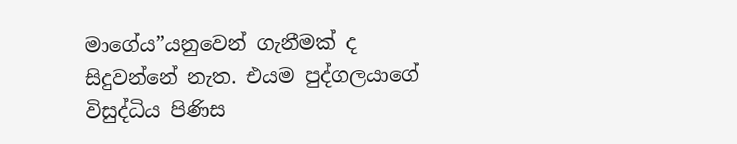මාගේය”යනුවෙන් ගැනීමක් ද සිදුවන්නේ නැත. එයම පුද්ගලයාගේ විසුද්ධිය පිණිස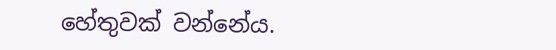හේතුවක් වන්නේය.